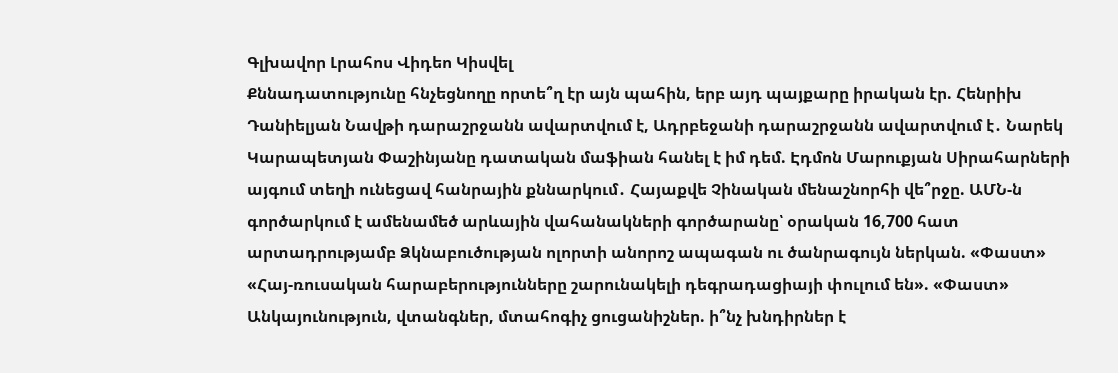Գլխավոր Լրահոս Վիդեո Կիսվել
Քննադատությունը հնչեցնողը որտե՞ղ էր այն պահին, երբ այդ պայքարը իրական էր. Հենրիխ Դանիելյան Նավթի դարաշրջանն ավարտվում է, Ադրբեջանի դարաշրջանն ավարտվում է․ Նարեկ Կարապետյան Փաշինյանը դատական մաֆիան հանել է իմ դեմ. Էդմոն Մարուքյան Սիրահարների այգում տեղի ունեցավ հանրային քննարկում․ Հայաքվե Չինական մենաշնորհի վե՞րջը. ԱՄՆ-ն գործարկում է ամենամեծ արևային վահանակների գործարանը՝ օրական 16,700 հատ արտադրությամբ Ձկնաբուծության ոլորտի անորոշ ապագան ու ծանրագույն ներկան. «Փաստ» «Հայ-ռուսական հարաբերությունները շարունակելի դեգրադացիայի փուլում են». «Փաստ» Անկայունություն, վտանգներ, մտահոգիչ ցուցանիշներ. ի՞նչ խնդիրներ է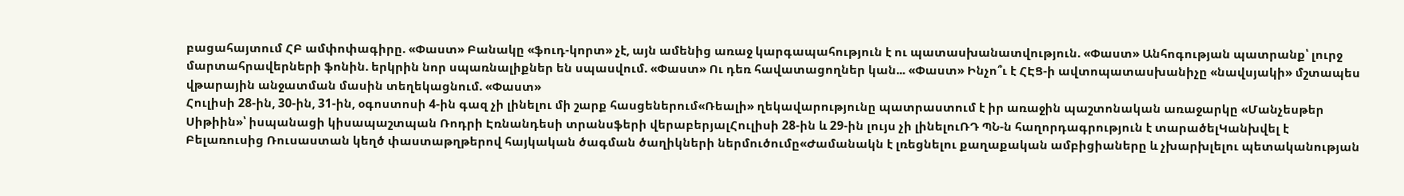բացահայտում ՀԲ ամփոփագիրը. «Փաստ» Բանակը «ֆուդ-կորտ» չէ, այն ամենից առաջ կարգապահություն է ու պատասխանատվություն. «Փաստ» Անհոգության պատրանք՝ լուրջ մարտահրավերների ֆոնին. երկրին նոր սպառնալիքներ են սպասվում. «Փաստ» Ու դեռ հավատացողներ կան... «Փաստ» Ինչո՞ւ է ՀԷՑ-ի ավտոպատասխանիչը «նավսյակի» մշտապես վթարային անջատման մասին տեղեկացնում. «Փաստ»
Հուլիսի 28-ին, 30-ին, 31-ին, օգոստոսի 4-ին գազ չի լինելու մի շարք հասցեներում«Ռեալի» ղեկավարությունը պատրաստում է իր առաջին պաշտոնական առաջարկը «Մանչեսթեր Սիթիին»՝ իսպանացի կիսապաշտպան Ռոդրի Էռնանդեսի տրանսֆերի վերաբերյալՀուլիսի 28-ին և 29-ին լույս չի լինելուՌԴ ՊՆ-ն հաղորդագրություն է տարածելԿանխվել է Բելառուսից Ռուսաստան կեղծ փաստաթղթերով հայկական ծագման ծաղիկների ներմուծումը«Ժամանակն է լռեցնելու քաղաքական ամբիցիաները և չխարխլելու պետականության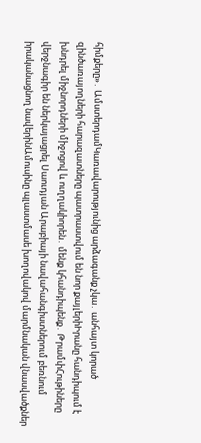հիմքերը»․ ԱմստերդամԿառավարությունից արձագանք չկա․ անհայտ կորած զինծառայողների հարազատները պատրաստվում են նոր քայլերիԻրանը հանդիպում է խնդրել միջնորդների միջոցով և ուղղակիորեն․ մենք կհանդիպենք․ ԹրամփՀութիները վերջնագիր են ներկայացրել Սաուդյան Արաբիայի նավահանգիստներում բեռնում իրականացնող նավերինԱմուսինը պլաստմասե խողովակով մարմնական վնասվածքներ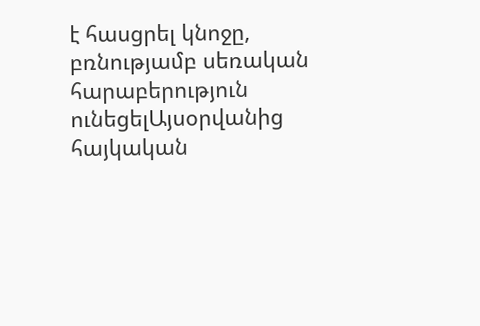է հասցրել կնոջը, բռնությամբ սեռական հարաբերություն ունեցելԱյսօրվանից հայկական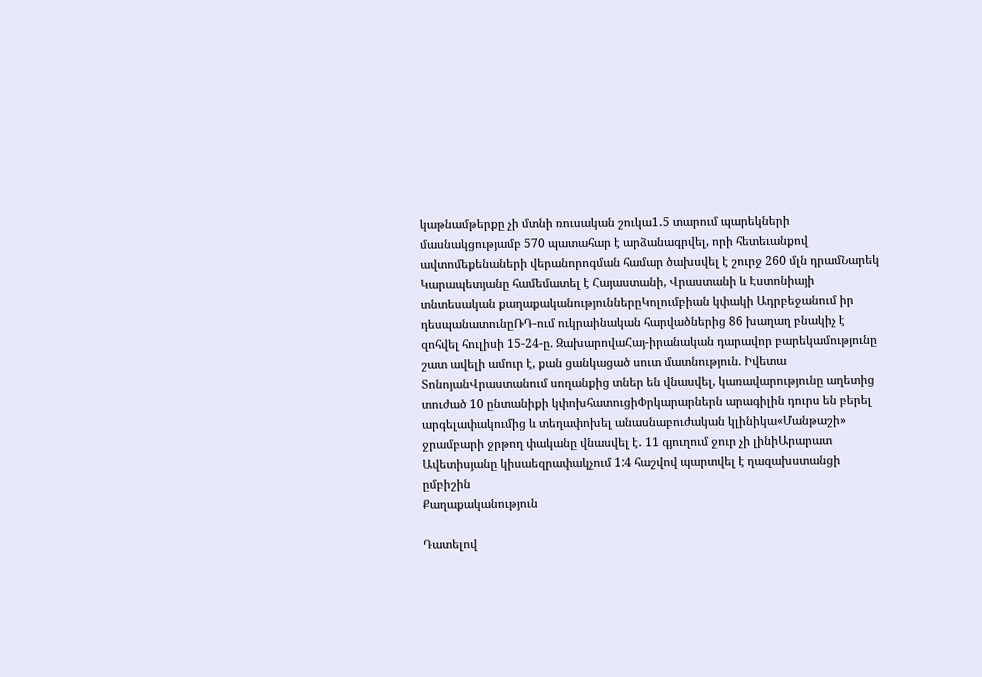կաթնամթերքը չի մտնի ռուսական շուկա1․5 տարում պարեկների մասնակցությամբ 570 պատահար է արձանագրվել, որի հետեւանքով ավտոմեքենաների վերանորոգման համար ծախսվել է շուրջ 260 մլն դրամՆարեկ Կարապետյանը համեմատել է Հայաստանի, Վրաստանի և Էստոնիայի տնտեսական քաղաքականություններըԿոլումբիան կփակի Ադրբեջանում իր դեսպանատունըՌԴ-ում ուկրաինական հարվածներից 86 խաղաղ բնակիչ է զոհվել հուլիսի 15-24-ը. ԶախարովաՀայ-իրանական դարավոր բարեկամությունը շատ ավելի ամուր է, քան ցանկացած սուտ մատնություն. Իվետա ՏոնոյանՎրաստանում սողանքից տներ են վնասվել, կառավարությունը աղետից տուժած 10 ընտանիքի կփոխհատուցիՓրկարարներն արագիլին դուրս են բերել արգելափակումից և տեղափոխել անասնաբուժական կլինիկա«Մանթաշի» ջրամբարի ջրթող փականը վնասվել է․ 11 գյուղում ջուր չի լինիԱրարատ Ավետիսյանը կիսաեզրափակչում 1:4 հաշվով պարտվել է ղազախստանցի ըմբիշին
Քաղաքականություն

Դատելով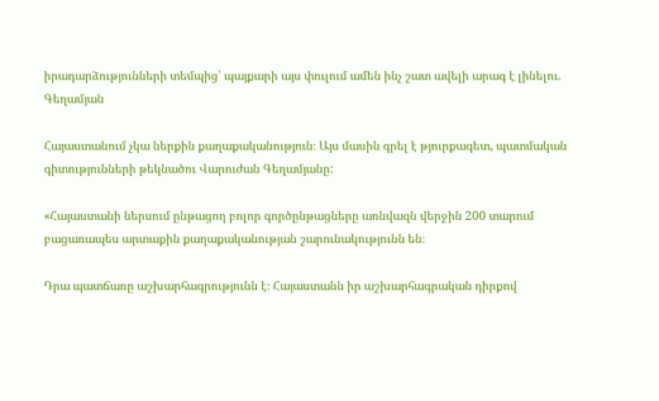իրադարձությունների տեմպից՝ պայքարի այս փուլում ամեն ինչ շատ ավելի արագ է լինելու. Գեղամյան

Հայաստանում չկա ներքին քաղաքականություն։ Այս մասին գրել է թյուրքագետ, պատմական գիտությունների թեկնածու Վարուժան Գեղամյանը:

«Հայաստանի ներսում ընթացող բոլոր գործընթացները առնվազն վերջին 200 տարում բացառապես արտաքին քաղաքականության շարունակությունն են։

Դրա պատճառը աշխարհագրությունն է։ Հայաստանն իր աշխարհագրական դիրքով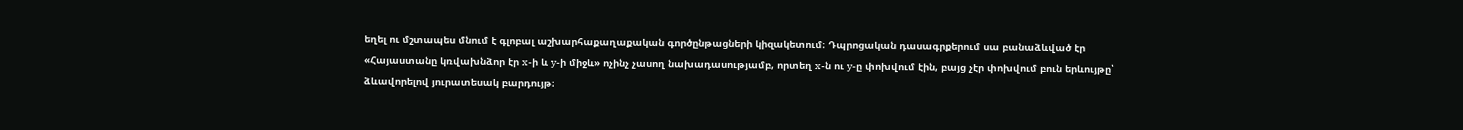եղել ու մշտապես մնում է գլոբալ աշխարհաքաղաքական գործընթացների կիզակետում։ Դպրոցական դասագրքերում սա բանաձևված էր «Հայաստանը կռվախնձոր էր x-ի և y-ի միջև» ոչինչ չասող նախադասությամբ, որտեղ x-ն ու y-ը փոխվում էին, բայց չէր փոխվում բուն երևույթը՝ ձևավորելով յուրատեսակ բարդույթ։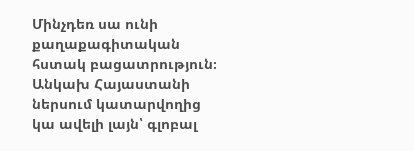Մինչդեռ սա ունի քաղաքագիտական հստակ բացատրություն։ Անկախ Հայաստանի ներսում կատարվողից կա ավելի լայն՝ գլոբալ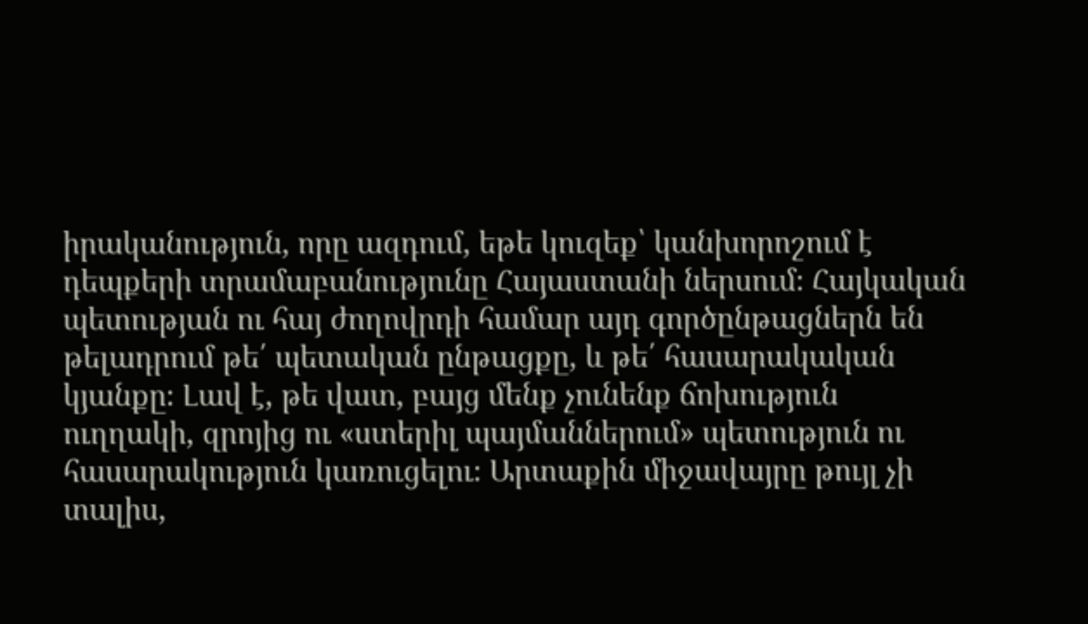իրականություն, որը ազդում, եթե կուզեք՝ կանխորոշում է դեպքերի տրամաբանությունը Հայաստանի ներսում։ Հայկական պետության ու հայ ժողովրդի համար այդ գործընթացներն են թելադրում թե՛ պետական ընթացքը, և թե՛ հասարակական կյանքը։ Լավ է, թե վատ, բայց մենք չունենք ճոխություն ուղղակի, զրոյից ու «ստերիլ պայմաններում» պետություն ու հասարակություն կառուցելու։ Արտաքին միջավայրը թույլ չի տալիս,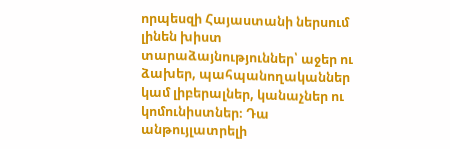որպեսզի Հայաստանի ներսում լինեն խիստ տարաձայնություններ՝ աջեր ու ձախեր, պահպանողականներ կամ լիբերալներ, կանաչներ ու կոմունիստներ։ Դա անթույլատրելի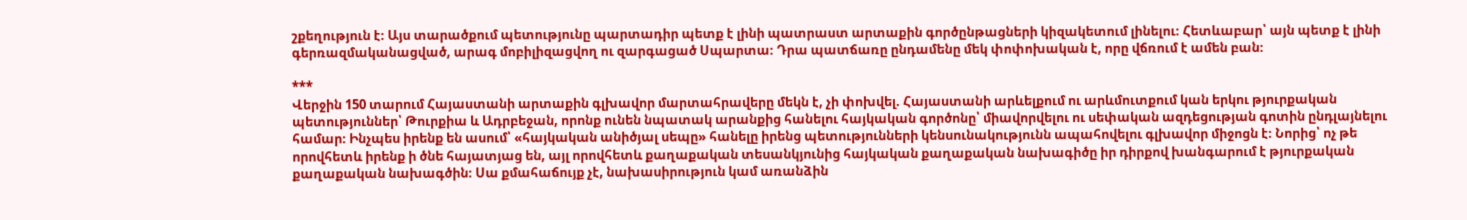շքեղություն է։ Այս տարածքում պետությունը պարտադիր պետք է լինի պատրաստ արտաքին գործընթացների կիզակետում լինելու։ Հետևաբար՝ այն պետք է լինի գերռազմականացված, արագ մոբիլիզացվող ու զարգացած Սպարտա։ Դրա պատճառը ընդամենը մեկ փոփոխական է, որը վճռում է ամեն բան։

***
Վերջին 150 տարում Հայաստանի արտաքին գլխավոր մարտահրավերը մեկն է, չի փոխվել. Հայաստանի արևելքում ու արևմուտքում կան երկու թյուրքական պետություններ՝ Թուրքիա և Ադրբեջան, որոնք ունեն նպատակ արանքից հանելու հայկական գործոնը՝ միավորվելու ու սեփական ազդեցության գոտին ընդլայնելու համար։ Ինչպես իրենք են ասում՝ «հայկական անիծյալ սեպը» հանելը իրենց պետությունների կենսունակությունն ապահովելու գլխավոր միջոցն է։ Նորից՝ ոչ թե որովհետև իրենք ի ծնե հայատյաց են, այլ որովհետև քաղաքական տեսանկյունից հայկական քաղաքական նախագիծը իր դիրքով խանգարում է թյուրքական քաղաքական նախագծին։ Սա քմահաճույք չէ, նախասիրություն կամ առանձին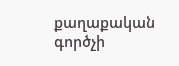քաղաքական գործչի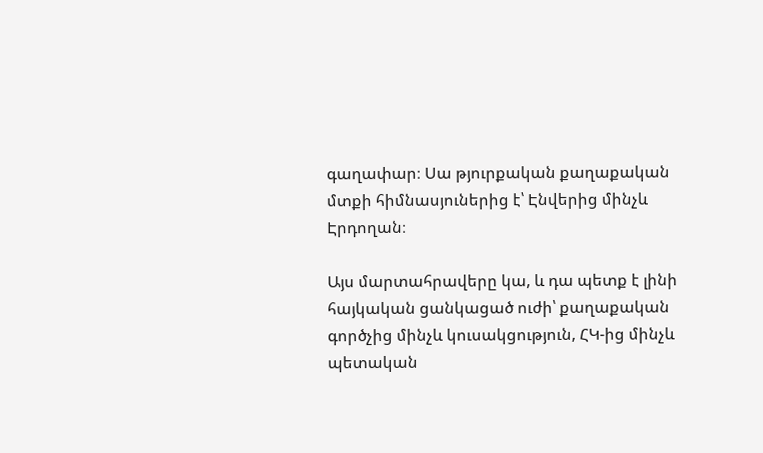գաղափար։ Սա թյուրքական քաղաքական մտքի հիմնասյուներից է՝ Էնվերից մինչև Էրդողան։

Այս մարտահրավերը կա, և դա պետք է լինի հայկական ցանկացած ուժի՝ քաղաքական գործչից մինչև կուսակցություն, ՀԿ-ից մինչև պետական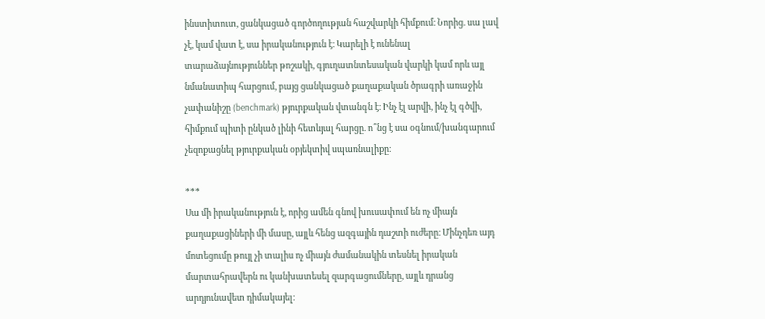ինստիտուտ, ցանկացած գործողության հաշվարկի հիմքում։ Նորից. սա լավ չէ, կամ վատ է, սա իրականություն է։ Կարելի է ունենալ տարաձայնություններ թոշակի, գյուղատնտեսական վարկի կամ որև այլ նմանատիպ հարցում, բայց ցանկացած քաղաքական ծրագրի առաջին չափանիշը (benchmark) թյուրքական վտանգն է։ Ինչ էլ արվի, ինչ էլ գծվի, հիմքում պիտի ընկած լինի հետևյալ հարցը. ո՞նց է սա օգնում/խանգարում չեզոքացնել թյուրքական օբյեկտիվ սպառնալիքը։

***
Սա մի իրականություն է, որից ամեն գնով խուսափում են ոչ միայն քաղաքացիների մի մասը, այլև հենց ազգային դաշտի ուժերը։ Մինչդեռ այդ մոտեցումը թույլ չի տալիս ոչ միայն ժամանակին տեսնել իրական մարտահրավերն ու կանխատեսել զարգացումները, այլև դրանց արդյունավետ դիմակայել։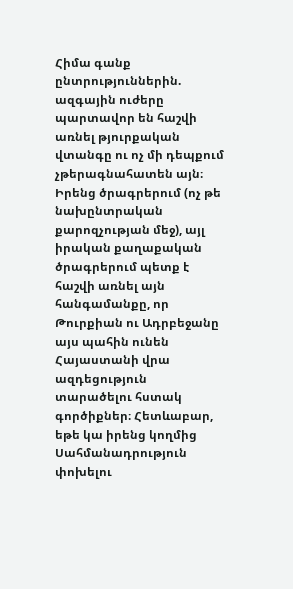Հիմա գանք ընտրություններին. ազգային ուժերը պարտավոր են հաշվի առնել թյուրքական վտանգը ու ոչ մի դեպքում չթերագնահատեն այն։ Իրենց ծրագրերում (ոչ թե նախընտրական քարոզչության մեջ), այլ իրական քաղաքական ծրագրերում պետք է հաշվի առնել այն հանգամանքը, որ Թուրքիան ու Ադրբեջանը այս պահին ունեն Հայաստանի վրա ազդեցություն տարածելու հստակ գործիքներ։ Հետևաբար, եթե կա իրենց կողմից Սահմանադրություն փոխելու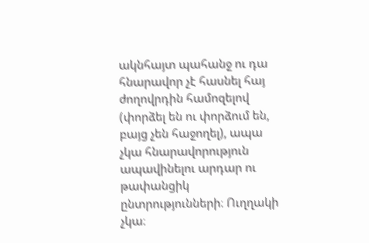ակնհայտ պահանջ ու դա հնարավոր չէ հասնել հայ ժողովրդին համոզելով (փորձել են ու փորձում են, բայց չեն հաջողել), ապա չկա հնարավորություն ապավինելու արդար ու թափանցիկ ընտրությունների։ Ուղղակի չկա։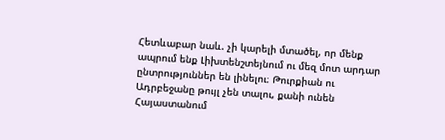Հետևաբար նաև. չի կարելի մտածել, որ մենք ապրում ենք Լիխտենշտեյնում ու մեզ մոտ արդար ընտրություններ են լինելու։ Թուրքիան ու Ադրբեջանը թույլ չեն տալու, քանի ունեն Հայաստանում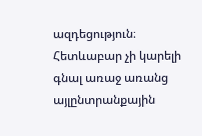ազդեցություն։ Հետևաբար չի կարելի գնալ առաջ առանց այլընտրանքային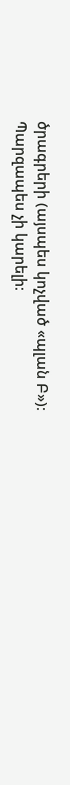ծրագրերի (այսպես կոչված «պլան Բ»)։ Պարզապես չի կարելի։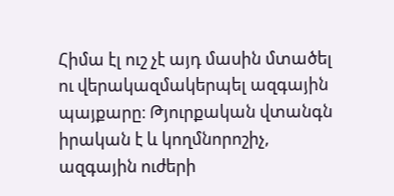Հիմա էլ ուշ չէ այդ մասին մտածել ու վերակազմակերպել ազգային պայքարը։ Թյուրքական վտանգն իրական է և կողմնորոշիչ, ազգային ուժերի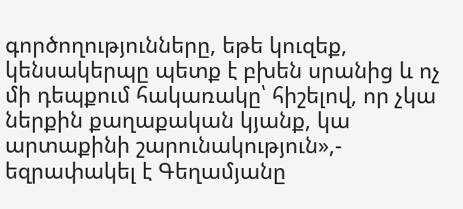գործողությունները, եթե կուզեք, կենսակերպը պետք է բխեն սրանից և ոչ մի դեպքում հակառակը՝ հիշելով, որ չկա ներքին քաղաքական կյանք, կա արտաքինի շարունակություն»,- եզրափակել է Գեղամյանը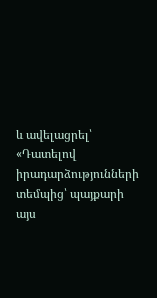և ավելացրել՝ «Դատելով իրադարձությունների տեմպից՝ պայքարի այս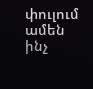փուլում ամեն ինչ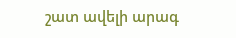շատ ավելի արագ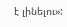է լինելու»: